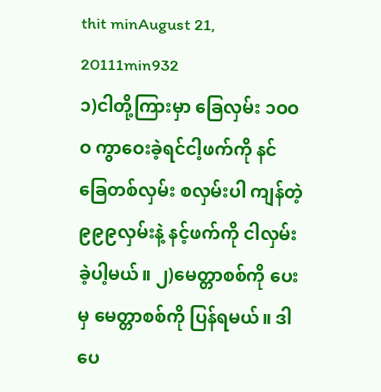thit minAugust 21, 20111min932
၁)ငါတို့ကြားမှာ ခြေလှမ်း ၁ဝဝဝ ကွာဝေးခဲ့ရင်ငါ့ဖက်ကို နင်ခြေတစ်လှမ်း စလှမ်းပါ ကျန်တဲ့၉၉၉လှမ်းနဲ့ နင့်ဖက်ကို ငါလှမ်းခဲ့ပါ့မယ်။ ၂)မေတ္တာစစ်ကို ပေးမှ မေတ္တာစစ်ကို ပြန်ရမယ်။ ဒါပေ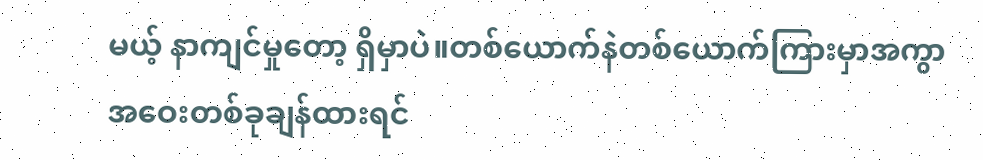မယ့် နာကျင်မှုတော့ ရှိမှာပဲ။တစ်ယောက်နဲတစ်ယောက်ကြားမှာအကွာအဝေးတစ်ခုချန်ထားရင်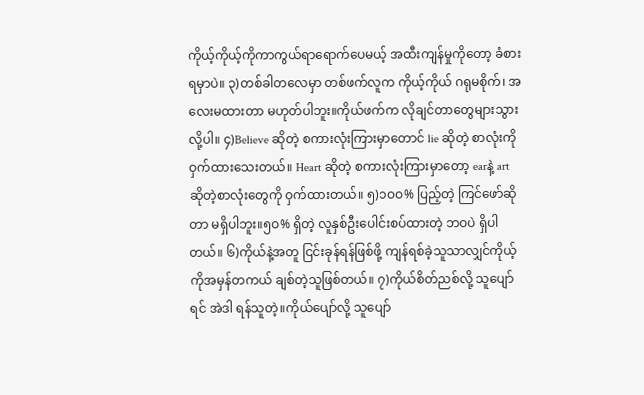ကိုယ့်ကိုယ့်ကိုကာကွယ်ရာရောက်ပေမယ့် အထီးကျန်မှုကိုတော့ ခံစားရမှာပဲ။ ၃)တစ်ခါတလေမှာ တစ်ဖက်လူက ကိုယ့်ကိုယ် ဂရုမစိုက်၊ အလေးမထားတာ မဟုတ်ပါဘူး။ကိုယ်ဖက်က လိုချင်တာတွေများသွားလို့ပါ။ ၄)Believe ဆိုတဲ့ စကားလုံးကြားမှာတောင် lie ဆိုတဲ့ စာလုံးကို ဝှက်ထားသေးတယ်။ Heart ဆိုတဲ့ စကားလုံးကြားမှာတော့ earနဲ့ art ဆိုတဲ့စာလုံးတွေကို ဝှက်ထားတယ်။ ၅)၁ဝဝ% ပြည့်တဲ့ ကြင်ဖော်ဆိုတာ မရှိပါဘူး။၅ဝ% ရှိတဲ့ လူနှစ်ဦးပေါင်းစပ်ထားတဲ့ ဘဝပဲ ရှိပါတယ်။ ၆)ကိုယ်နဲ့အတူ ငြင်းခုန်ရန်ဖြစ်ဖို့ ကျန်ရစ်ခဲ့သူသာလျှင်ကိုယ့်ကိုအမှန်တကယ် ချစ်တဲ့သူဖြစ်တယ်။ ၇)ကိုယ်စိတ်ညစ်လို့ သူပျော်ရင် အဲဒါ ရန်သူတဲ့။ကိုယ်ပျော်လို့ သူပျော်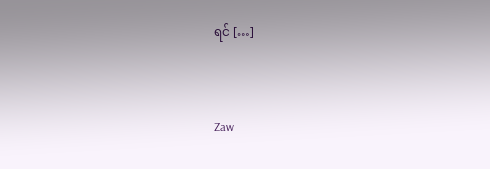ရင် […]


Zaw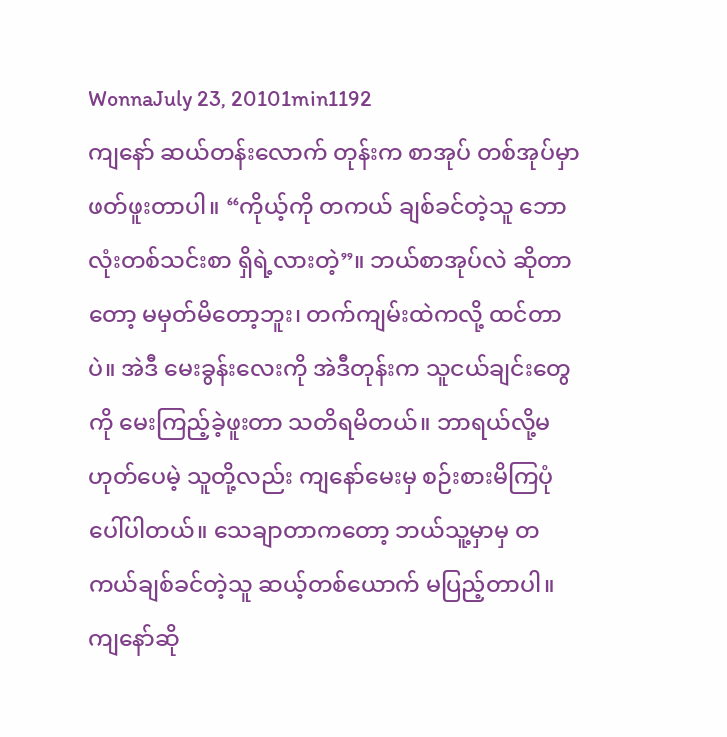WonnaJuly 23, 20101min1192
ကျနော် ဆယ်တန်းလောက် တုန်းက စာအုပ် တစ်အုပ်မှာ ဖတ်ဖူးတာပါ။ “ကိုယ့်ကို တကယ် ချစ်ခင်တဲ့သူ ဘောလုံးတစ်သင်းစာ ရှိရဲ့လားတဲ့”။ ဘယ်စာအုပ်လဲ ဆိုတာတော့ မမှတ်မိတော့ဘူး၊ တက်ကျမ်းထဲကလို့ ထင်တာပဲ။ အဲဒီ မေးခွန်းလေးကို အဲဒီတုန်းက သူငယ်ချင်းတွေကို မေးကြည့်ခဲ့ဖူးတာ သတိရမိတယ်။ ဘာရယ်လို့မဟုတ်ပေမဲ့ သူတို့လည်း ကျနော်မေးမှ စဉ်းစားမိကြပုံပေါ်ပါတယ်။ သေချာတာကတော့ ဘယ်သူ့မှာမှ တကယ်ချစ်ခင်တဲ့သူ ဆယ့်တစ်ယောက် မပြည့်တာပါ။ ကျနော်ဆို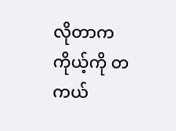လိုတာက ကိုယ့်ကို တကယ်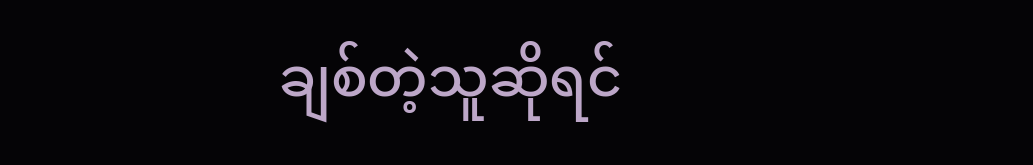ချစ်တဲ့သူဆိုရင်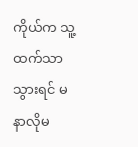ကိုယ်က သူ့ထက်သာသွားရင် မနာလိုမ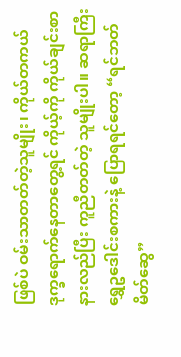ဖြစ်ပဲ ဝမ်းသာတတ်တဲ့သူမျိုး၊ ကိုယ်တကယ် ဒုက္ခရောက်နေတာတွေ့ရင် ကိုယ့်ကို ကိုယ်ချင်းစာနားလည်ပြီး ကူညီတတ်တဲ့ သူမျိုးပါ။ ဆရာကြီး ရွှေဥဒေါင်းစကားနဲ့ ပြောရရင်တော့ “ရင်ဘတ်မိတ်ဆွေ”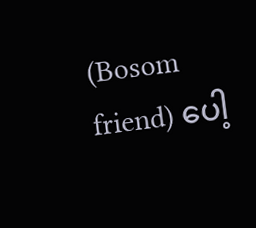(Bosom friend) ပေါ့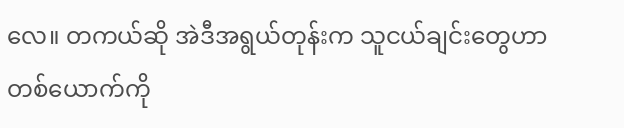လေ။ တကယ်ဆို အဲဒီအရွယ်တုန်းက သူငယ်ချင်းတွေဟာ တစ်ယောက်ကို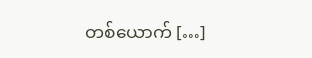တစ်ယောက် […]